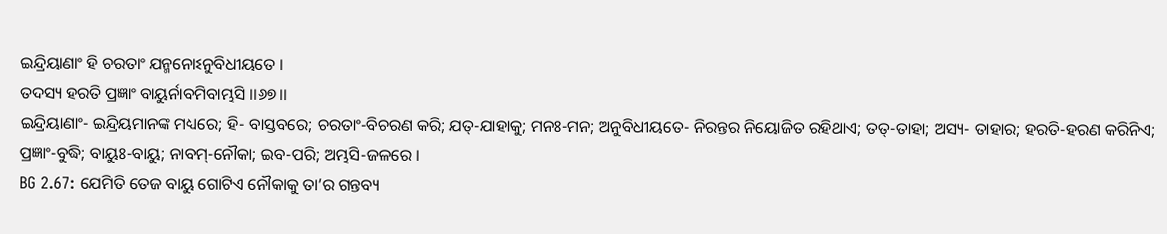ଇନ୍ଦ୍ରିୟାଣାଂ ହି ଚରତାଂ ଯନ୍ମନୋଽନୁବିଧୀୟତେ ।
ତଦସ୍ୟ ହରତି ପ୍ରଜ୍ଞାଂ ବାୟୁର୍ନାବମିବାମ୍ଭସି ।।୬୭।।
ଇନ୍ଦ୍ରିୟାଣାଂ- ଇନ୍ଦ୍ରିୟମାନଙ୍କ ମଧ୍ୟରେ; ହି- ବାସ୍ତବରେ; ଚରତାଂ-ବିଚରଣ କରି; ଯତ୍-ଯାହାକୁ; ମନଃ-ମନ; ଅନୁବିଧୀୟତେ- ନିରନ୍ତର ନିୟୋଜିତ ରହିଥାଏ; ତତ୍-ତାହା; ଅସ୍ୟ- ତାହାର; ହରତି-ହରଣ କରିନିଏ; ପ୍ରଜ୍ଞାଂ-ବୁଦ୍ଧି; ବାୟୁଃ-ବାୟୁ; ନାବମ୍-ନୌକା; ଇବ-ପରି; ଅମ୍ଭସି-ଜଳରେ ।
BG 2.67: ଯେମିତି ତେଜ ବାୟୁ ଗୋଟିଏ ନୌକାକୁ ତା’ର ଗନ୍ତବ୍ୟ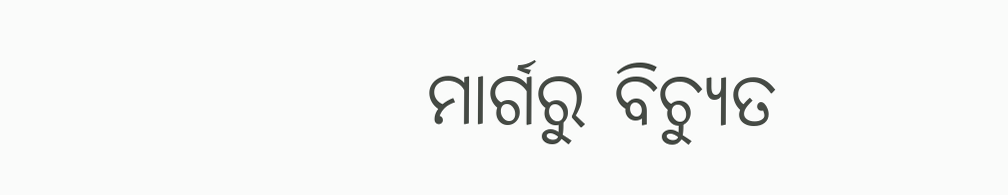ମାର୍ଗରୁ ବିଚ୍ୟୁତ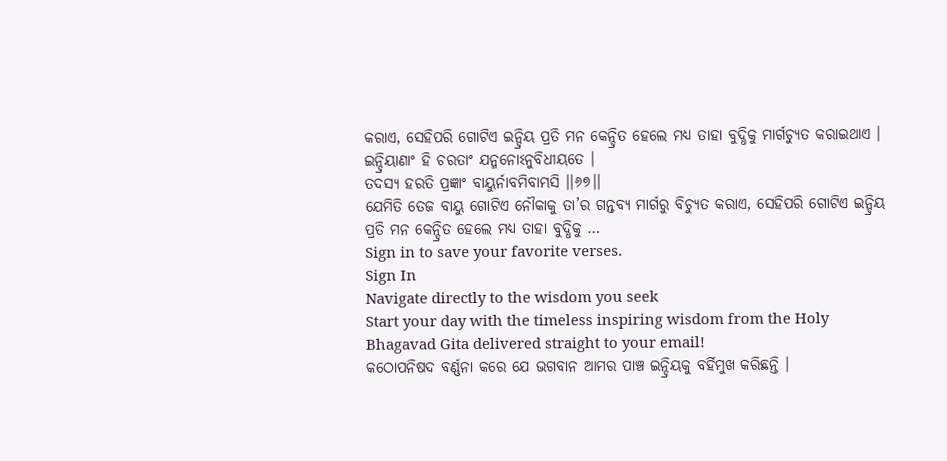କରାଏ, ସେହିପରି ଗୋଟିଏ ଇନ୍ଦ୍ରିୟ ପ୍ରତି ମନ କେନ୍ଦ୍ରିତ ହେଲେ ମଧ୍ୟ ତାହା ବୁଦ୍ଧିକୁ ମାର୍ଗଚ୍ୟୁତ କରାଇଥାଏ ।
ଇନ୍ଦ୍ରିୟାଣାଂ ହି ଚରତାଂ ଯନ୍ମନୋଽନୁବିଧୀୟତେ ।
ତଦସ୍ୟ ହରତି ପ୍ରଜ୍ଞାଂ ବାୟୁର୍ନାବମିବାମ୍ଭସି ।।୬୭।।
ଯେମିତି ତେଜ ବାୟୁ ଗୋଟିଏ ନୌକାକୁ ତା’ର ଗନ୍ତବ୍ୟ ମାର୍ଗରୁ ବିଚ୍ୟୁତ କରାଏ, ସେହିପରି ଗୋଟିଏ ଇନ୍ଦ୍ରିୟ ପ୍ରତି ମନ କେନ୍ଦ୍ରିତ ହେଲେ ମଧ୍ୟ ତାହା ବୁଦ୍ଧିକୁ …
Sign in to save your favorite verses.
Sign In
Navigate directly to the wisdom you seek
Start your day with the timeless inspiring wisdom from the Holy Bhagavad Gita delivered straight to your email!
କଠୋପନିଷଦ ବର୍ଣ୍ଣନା କରେ ଯେ ଭଗବାନ ଆମର ପାଞ୍ଚ ଇନ୍ଦ୍ରିୟକୁ ବର୍ହିମୁଖ କରିଛନ୍ତି ।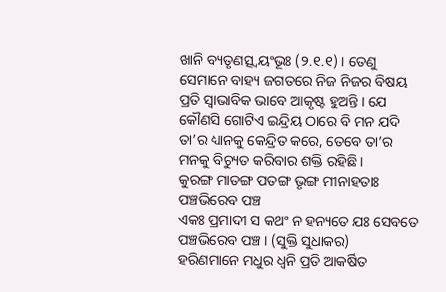ଖାନି ବ୍ୟତୃଣତ୍ସ୍ୱୟଂଭୂଃ (୨.୧.୧) । ତେଣୁ ସେମାନେ ବାହ୍ୟ ଜଗତରେ ନିଜ ନିଜର ବିଷୟ ପ୍ରତି ସ୍ୱାଭାବିକ ଭାବେ ଆକୃଷ୍ଟ ହୁଅନ୍ତି । ଯେ କୌଣସି ଗୋଟିଏ ଇନ୍ଦ୍ରିୟ ଠାରେ ବି ମନ ଯଦି ତା’ର ଧ୍ୟାନକୁ କେନ୍ଦ୍ରିତ କରେ, ତେବେ ତା’ର ମନକୁ ବିଚ୍ୟୁତ କରିବାର ଶକ୍ତି ରହିଛି ।
କୁରଙ୍ଗ ମାତଙ୍ଗ ପତଙ୍ଗ ଭୃଙ୍ଗ ମୀନାହତାଃ ପଞ୍ଚଭିରେବ ପଞ୍ଚ
ଏକଃ ପ୍ରମାଦୀ ସ କଥଂ ନ ହନ୍ୟତେ ଯଃ ସେବତେ ପଞ୍ଚଭିରେବ ପଞ୍ଚ । (ସୁକ୍ତି ସୁଧାକର)
ହରିଣମାନେ ମଧୁର ଧ୍ୱନି ପ୍ରତି ଆକର୍ଷିତ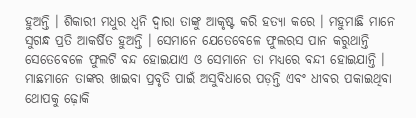ହୁଅନ୍ତି । ଶିକାରୀ ମଧୁର ଧ୍ୱନି ଦ୍ୱାରା ତାଙ୍କୁ ଆକୃଷ୍ଟ କରି ହତ୍ୟା କରେ । ମହୁମାଛି ମାନେ ସୁଗନ୍ଧ ପ୍ରତି ଆକର୍ଷିତ ହୁଅନ୍ତି । ସେମାନେ ଯେତେବେଳେ ଫୁଲରସ ପାନ କରୁଥାନ୍ତି ସେତେବେଳେ ଫୁଲଟି ବନ୍ଦ ହୋଇଯାଏ ଓ ସେମାନେ ତା ମଧ୍ୟରେ ବନ୍ଦୀ ହୋଇଯାନ୍ତି । ମାଛମାନେ ତାଙ୍କର ଖାଇବା ପ୍ରବୃତି ପାଇଁ ଅସୁବିଧାରେ ପଡ଼ନ୍ତି ଏବଂ ଧୀବର ପକାଇଥିବା ଥୋପକୁ ଢ଼ୋକି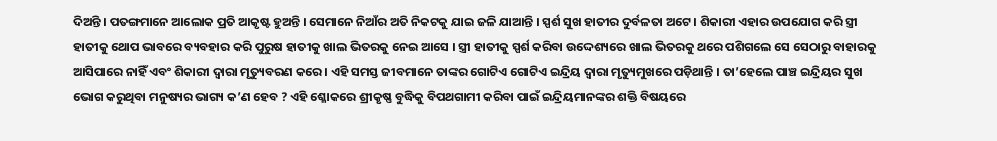ଦିଅନ୍ତି । ପତଙ୍ଗମାନେ ଆଲୋକ ପ୍ରତି ଆକୃଷ୍ଟ ହୁଅନ୍ତି । ସେମାନେ ନିଆଁର ଅତି ନିକଟକୁ ଯାଇ ଜଳି ଯାଆନ୍ତି । ସ୍ପର୍ଶ ସୁଖ ହାତୀର ଦୁର୍ବଳତା ଅଟେ । ଶିକାରୀ ଏହାର ଉପଯୋଗ କରି ସ୍ତ୍ରୀ ହାତୀକୁ ଥୋପ ଭାବରେ ବ୍ୟବହାର କରି ପୁରୁଷ ହାତୀକୁ ଖାଲ ଭିତରକୁ ନେଇ ଆସେ । ସ୍ତ୍ରୀ ହାତୀକୁ ସ୍ପର୍ଶ କରିବା ଉଦ୍ଦେଶ୍ୟରେ ଖାଲ ଭିତରକୁ ଥରେ ପଶିଗଲେ ସେ ସେଠାରୁ ବାହାରକୁ ଆସିପାରେ ନାହିଁ ଏବଂ ଶିକାରୀ ଦ୍ୱାରା ମୃତ୍ୟୁବରଣ କରେ । ଏହି ସମସ୍ତ ଜୀବମାନେ ତାଙ୍କର ଗୋଟିଏ ଗୋଟିଏ ଇନ୍ଦ୍ରିୟ ଦ୍ୱାରା ମୃତ୍ୟୁମୁଖରେ ପଡ଼ିଥାନ୍ତି । ତା’ହେଲେ ପାଞ୍ଚ ଇନ୍ଦ୍ରିୟର ସୁଖ ଭୋଗ କରୁଥିବା ମନୁଷ୍ୟର ଭାଗ୍ୟ କ’ଣ ହେବ ? ଏହି ଶ୍ଳୋକରେ ଶ୍ରୀକୃଷ୍ଣ ବୁଦ୍ଧିକୁ ବିପଥଗାମୀ କରିବା ପାଇଁ ଇନ୍ଦ୍ରିୟମାନଙ୍କର ଶକ୍ତି ବିଷୟରେ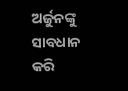ଅର୍ଜୁନଙ୍କୁ ସାବଧାନ କରି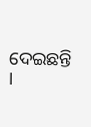ଦେଇଛନ୍ତି ।